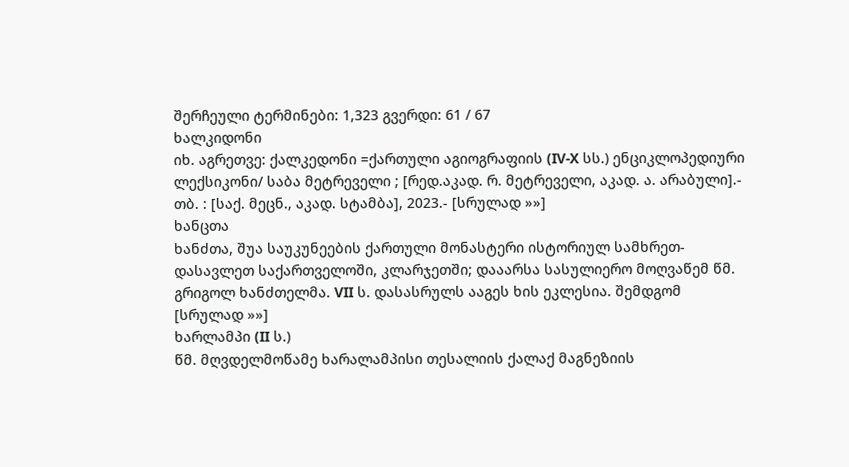შერჩეული ტერმინები: 1,323 გვერდი: 61 / 67
ხალკიდონი
იხ. აგრეთვე: ქალკედონი =ქართული აგიოგრაფიის (IV-X სს.) ენციკლოპედიური ლექსიკონი/ საბა მეტრეველი ; [რედ.აკად. რ. მეტრეველი, აკად. ა. არაბული].- თბ. : [საქ. მეცნ., აკად. სტამბა], 2023.- [სრულად »»]
ხანცთა
ხანძთა, შუა საუკუნეების ქართული მონასტერი ისტორიულ სამხრეთ-დასავლეთ საქართველოში, კლარჯეთში; დააარსა სასულიერო მოღვაწემ წმ. გრიგოლ ხანძთელმა. VII ს. დასასრულს ააგეს ხის ეკლესია. შემდგომ [სრულად »»]
ხარლამპი (II ს.)
წმ. მღვდელმოწამე ხარალამპისი თესალიის ქალაქ მაგნეზიის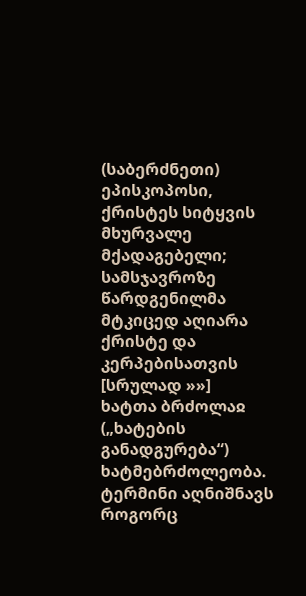(საბერძნეთი) ეპისკოპოსი, ქრისტეს სიტყვის მხურვალე მქადაგებელი; სამსჯავროზე წარდგენილმა მტკიცედ აღიარა ქრისტე და კერპებისათვის [სრულად »»]
ხატთა ბრძოლაჲ
(„ხატების განადგურება“) ხატმებრძოლეობა. ტერმინი აღნიშნავს როგორც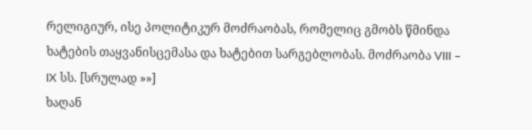რელიგიურ, ისე პოლიტიკურ მოძრაობას, რომელიც გმობს წმინდა ხატების თაყვანისცემასა და ხატებით სარგებლობას. მოძრაობა VIII – IX სს. [სრულად »»]
ხაღან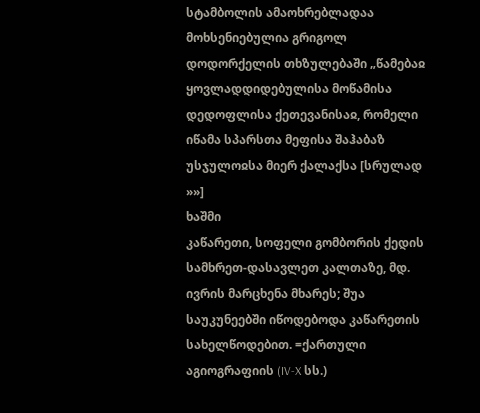სტამბოლის ამაოხრებლადაა მოხსენიებულია გრიგოლ დოდორქელის თხზულებაში „წამებაჲ ყოვლადდიდებულისა მოწამისა დედოფლისა ქეთევანისაჲ, რომელი იწამა სპარსთა მეფისა შაჰაბაზ უსჯულოჲსა მიერ ქალაქსა [სრულად »»]
ხაშმი
კაწარეთი, სოფელი გომბორის ქედის სამხრეთ-დასავლეთ კალთაზე, მდ. ივრის მარცხენა მხარეს; შუა საუკუნეებში იწოდებოდა კაწარეთის სახელწოდებით. =ქართული აგიოგრაფიის (IV-X სს.)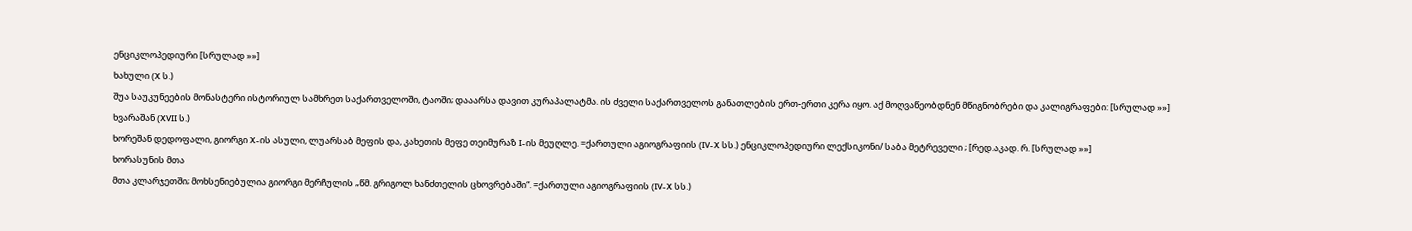ენციკლოპედიური [სრულად »»]
ხახული (X ს.)
შუა საუკუნეების მონასტერი ისტორიულ სამხრეთ საქართველოში, ტაოში; დააარსა დავით კურაპალატმა. ის ძველი საქართველოს განათლების ერთ-ერთი კერა იყო. აქ მოღვაწეობდნენ მწიგნობრები და კალიგრაფები: [სრულად »»]
ხვარაშან (XVII ს.)
ხორეშან დედოფალი, გიორგი X-ის ასული, ლუარსაბ მეფის და, კახეთის მეფე თეიმურაზ I-ის მეუღლე. =ქართული აგიოგრაფიის (IV-X სს.) ენციკლოპედიური ლექსიკონი/ საბა მეტრეველი ; [რედ.აკად. რ. [სრულად »»]
ხორასუნის მთა
მთა კლარჯეთში; მოხსენიებულია გიორგი მერჩულის „წმ. გრიგოლ ხანძთელის ცხოვრებაში“. =ქართული აგიოგრაფიის (IV-X სს.)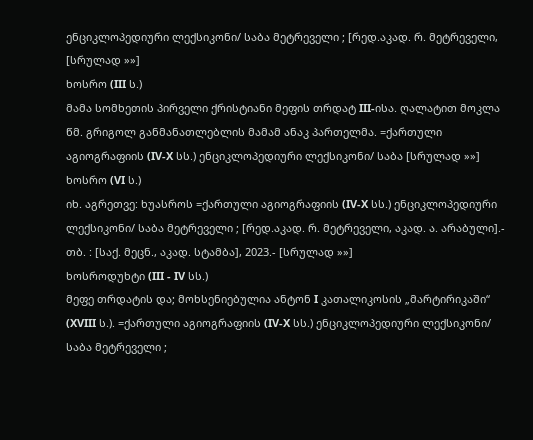ენციკლოპედიური ლექსიკონი/ საბა მეტრეველი ; [რედ.აკად. რ. მეტრეველი, [სრულად »»]
ხოსრო (III ს.)
მამა სომხეთის პირველი ქრისტიანი მეფის თრდატ III-ისა. ღალატით მოკლა წმ. გრიგოლ განმანათლებლის მამამ ანაკ პართელმა. =ქართული აგიოგრაფიის (IV-X სს.) ენციკლოპედიური ლექსიკონი/ საბა [სრულად »»]
ხოსრო (VI ს.)
იხ. აგრეთვე: ხუასროს =ქართული აგიოგრაფიის (IV-X სს.) ენციკლოპედიური ლექსიკონი/ საბა მეტრეველი ; [რედ.აკად. რ. მეტრეველი, აკად. ა. არაბული].- თბ. : [საქ. მეცნ., აკად. სტამბა], 2023.- [სრულად »»]
ხოსროდუხტი (III - IV სს.)
მეფე თრდატის და; მოხსენიებულია ანტონ I კათალიკოსის „მარტირიკაში“ (XVIII ს.). =ქართული აგიოგრაფიის (IV-X სს.) ენციკლოპედიური ლექსიკონი/ საბა მეტრეველი ;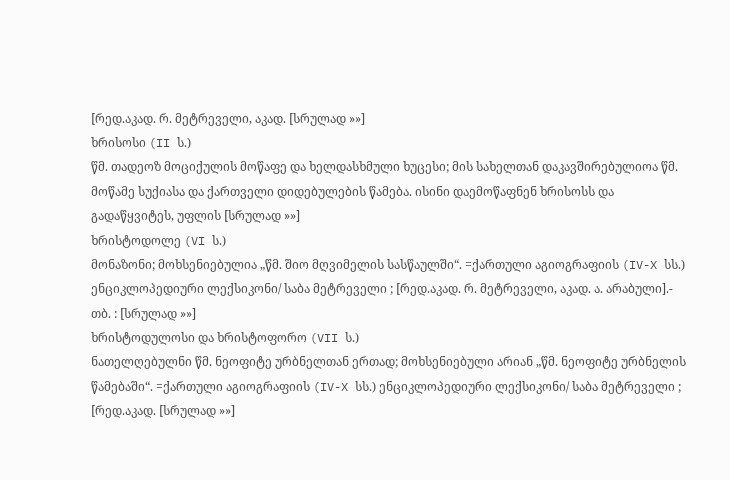[რედ.აკად. რ. მეტრეველი, აკად. [სრულად »»]
ხრისოსი (II ს.)
წმ. თადეოზ მოციქულის მოწაფე და ხელდასხმული ხუცესი; მის სახელთან დაკავშირებულიოა წმ. მოწამე სუქიასა და ქართველი დიდებულების წამება. ისინი დაემოწაფნენ ხრისოსს და გადაწყვიტეს, უფლის [სრულად »»]
ხრისტოდოლე (VI ს.)
მონაზონი; მოხსენიებულია „წმ. შიო მღვიმელის სასწაულში“. =ქართული აგიოგრაფიის (IV-X სს.) ენციკლოპედიური ლექსიკონი/ საბა მეტრეველი ; [რედ.აკად. რ. მეტრეველი, აკად. ა. არაბული].- თბ. : [სრულად »»]
ხრისტოდულოსი და ხრისტოფორო (VII ს.)
ნათელღებულნი წმ. ნეოფიტე ურბნელთან ერთად; მოხსენიებული არიან „წმ. ნეოფიტე ურბნელის წამებაში“. =ქართული აგიოგრაფიის (IV-X სს.) ენციკლოპედიური ლექსიკონი/ საბა მეტრეველი ; [რედ.აკად. [სრულად »»]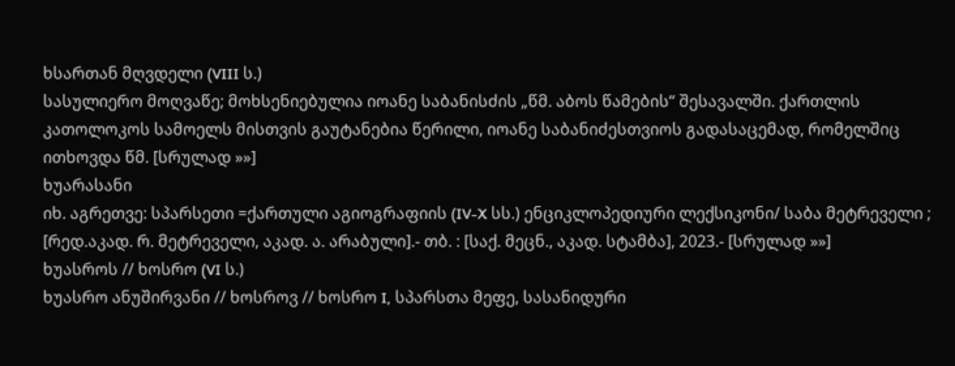ხსართან მღვდელი (VIII ს.)
სასულიერო მოღვაწე; მოხსენიებულია იოანე საბანისძის „წმ. აბოს წამების“ შესავალში. ქართლის კათოლოკოს სამოელს მისთვის გაუტანებია წერილი, იოანე საბანიძესთვიოს გადასაცემად, რომელშიც ითხოვდა წმ. [სრულად »»]
ხუარასანი
იხ. აგრეთვე: სპარსეთი =ქართული აგიოგრაფიის (IV-X სს.) ენციკლოპედიური ლექსიკონი/ საბა მეტრეველი ; [რედ.აკად. რ. მეტრეველი, აკად. ა. არაბული].- თბ. : [საქ. მეცნ., აკად. სტამბა], 2023.- [სრულად »»]
ხუასროს // ხოსრო (VI ს.)
ხუასრო ანუშირვანი // ხოსროვ // ხოსრო I, სპარსთა მეფე, სასანიდური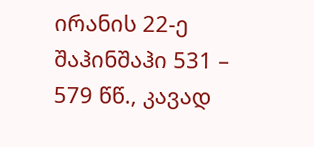ირანის 22-ე შაჰინშაჰი 531 – 579 წწ., კავად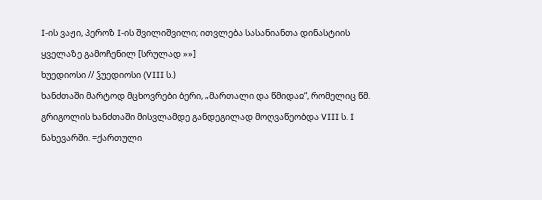I-ის ვაჟი, პეროზ I-ის შვილიშვილი; ითვლება სასანიანთა დინასტიის ყველაზე გამოჩენილ [სრულად »»]
ხუედიოსი // ჴუედიოსი (VIII ს.)
ხანძთაში მარტოდ მცხოვრები ბერი, „მართალი და წმიდაჲ“, რომელიც წმ. გრიგოლის ხანძთაში მისვლამდე განდეგილად მოღვაწეობდა VIII ს. I ნახევარში. =ქართული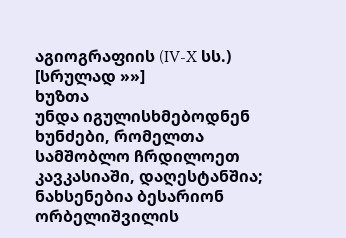აგიოგრაფიის (IV-X სს.) [სრულად »»]
ხუზთა
უნდა იგულისხმებოდნენ ხუნძები, რომელთა სამშობლო ჩრდილოეთ კავკასიაში, დაღესტანშია; ნახსენებია ბესარიონ ორბელიშვილის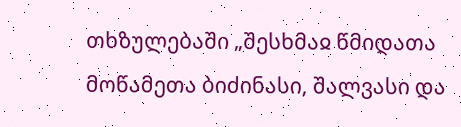თხზულებაში „შესხმაჲ წმიდათა მოწამეთა ბიძინასი, შალვასი და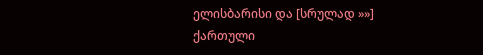ელისბარისი და [სრულად »»]
ქართული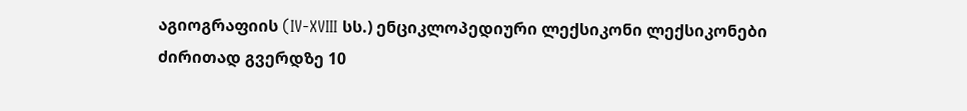აგიოგრაფიის (IV-XVIII სს.) ენციკლოპედიური ლექსიკონი ლექსიკონები
ძირითად გვერდზე 10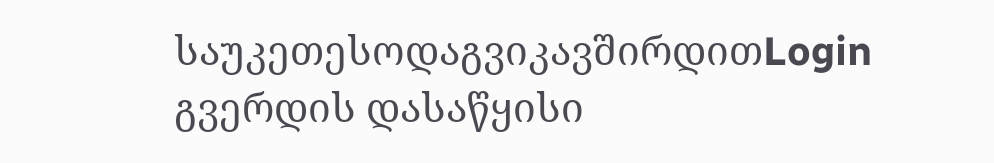საუკეთესოდაგვიკავშირდითLogin გვერდის დასაწყისი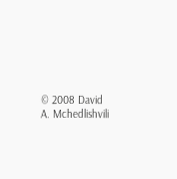© 2008 David A. Mchedlishvili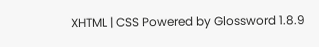XHTML | CSS Powered by Glossword 1.8.9